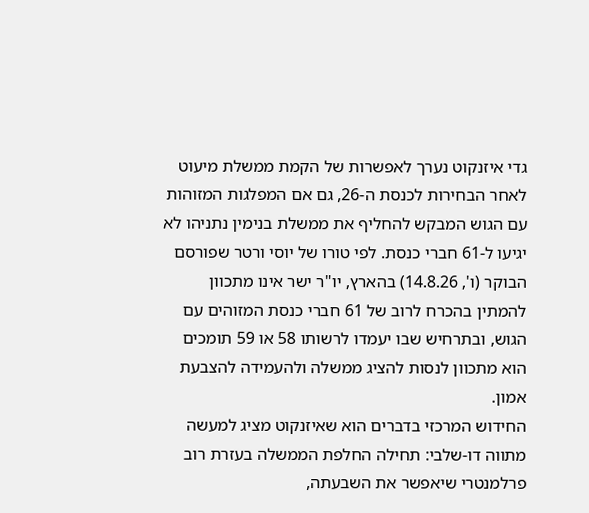גדי איזנקוט נערך לאפשרות של הקמת ממשלת מיעוט לאחר הבחירות לכנסת ה-26, גם אם המפלגות המזוהות עם הגוש המבקש להחליף את ממשלת בנימין נתניהו לא יגיעו ל-61 חברי כנסת. לפי טורו של יוסי ורטר שפורסם הבוקר (ו', 14.8.26) בהארץ, יו"ר ישר אינו מתכוון להמתין בהכרח לרוב של 61 חברי כנסת המזוהים עם הגוש, ובתרחיש שבו יעמדו לרשותו 58 או 59 תומכים הוא מתכוון לנסות להציג ממשלה ולהעמידה להצבעת אמון.
החידוש המרכזי בדברים הוא שאיזנקוט מציג למעשה מתווה דו-שלבי: תחילה החלפת הממשלה בעזרת רוב פרלמנטרי שיאפשר את השבעתה,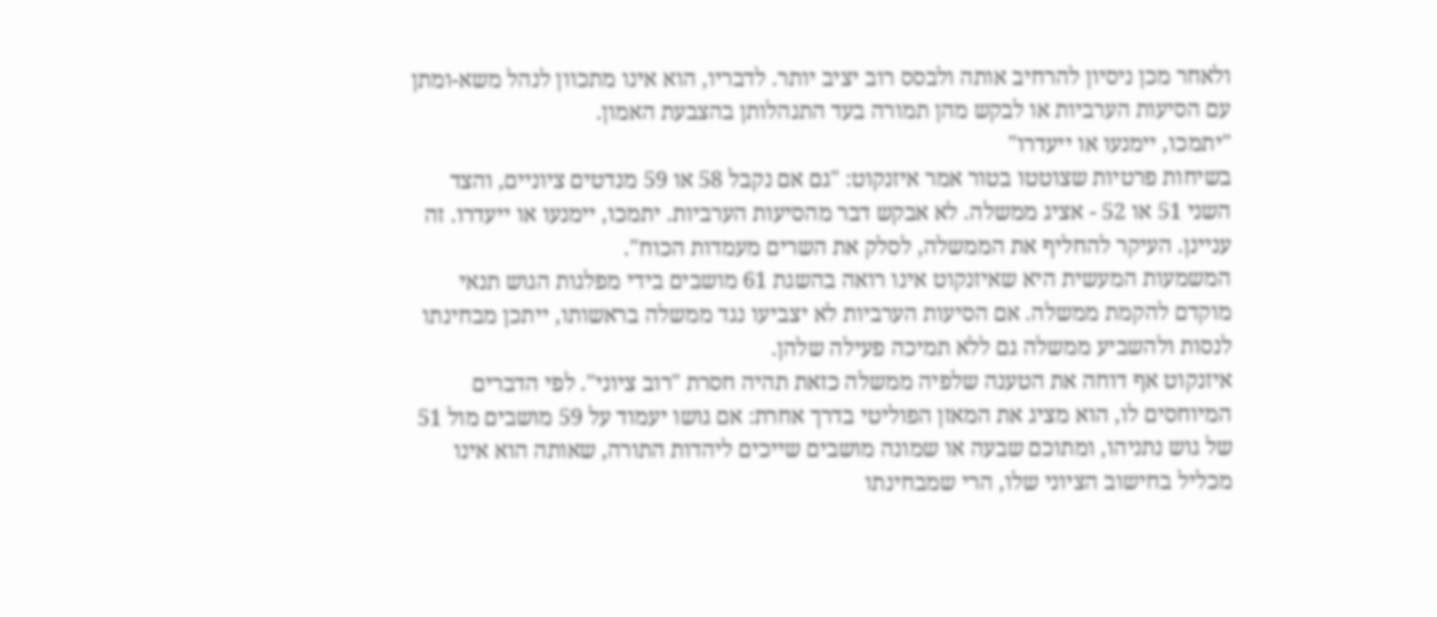ולאחר מכן ניסיון להרחיב אותה ולבסס רוב יציב יותר. לדבריו, הוא אינו מתכוון לנהל משא-ומתן עם הסיעות הערביות או לבקש מהן תמורה בעד התנהלותן בהצבעת האמון.
"יתמכו, יימנעו או ייעדרו"
בשיחות פרטיות שצוטטו בטור אמר איזנקוט: "גם אם נקבל 58 או 59 מנדטים ציוניים, והצד השני 51 או 52 - אציג ממשלה. לא אבקש דבר מהסיעות הערביות. יתמכו, יימנעו או ייעדרו. זה עניינן. העיקר להחליף את הממשלה, לסלק את השרים מעמדות הכוח".
המשמעות המעשית היא שאיזנקוט אינו רואה בהשגת 61 מושבים בידי מפלגות הגוש תנאי מוקדם להקמת ממשלה. אם הסיעות הערביות לא יצביעו נגד ממשלה בראשותו, ייתכן מבחינתו לנסות ולהשביע ממשלה גם ללא תמיכה פעילה שלהן.
איזנקוט אף דוחה את הטענה שלפיה ממשלה כזאת תהיה חסרת "רוב ציוני". לפי הדברים המיוחסים לו, הוא מציג את המאזן הפוליטי בדרך אחרת: אם גושו יעמוד על 59 מושבים מול 51 של גוש נתניהו, ומתוכם שבעה או שמונה מושבים שייכים ליהדות התורה, שאותה הוא אינו מכליל בחישוב הציוני שלו, הרי שמבחינתו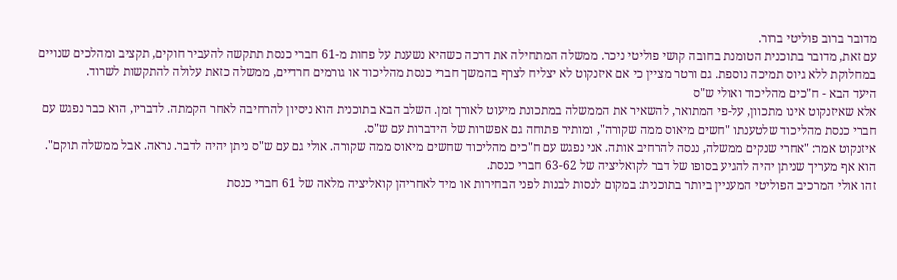מדובר ברוב פוליטי ברור.
עם זאת, מדובר בתוכנית הטומנת בחובה קושי פוליטי ניכר. ממשלה המתחילה את דרכה כשהיא נשענת על פחות מ-61 חברי כנסת תתקשה להעביר חוקים, תקציב ומהלכים שנויים במחלוקת ללא גיוס תמיכה נוספת. גם ורטר מציין כי אם איזנקוט לא יצליח לצרף בהמשך חברי כנסת מהליכוד או גורמים חרדיים, ממשלה כזאת עלולה להתקשות לשרוד.
היעד הבא - ח"כים מהליכוד ואולי ש"ס
אלא שאיזנקוט אינו מתכוון, על-פי המתואר, להשאיר את הממשלה במתכונת מיעוט לאורך זמן. השלב הבא בתוכנית הוא ניסיון להרחיבה לאחר הקמתה. לדבריו, הוא כבר נפגש עם חברי כנסת מהליכוד שלטענתו "חשים מיאוס ממה שקורה", ומותיר פתוחה גם אפשרות של הידברות עם ש"ס.
איזנקוט אמר: "אחרי שנקים ממשלה, ננסה להרחיב אותה. אני נפגש עם ח"כים מהליכוד שחשים מיאוס ממה שקורה. אולי גם עם ש"ס ניתן יהיה לדבר. נראה. אבל ממשלה תוקם". הוא אף מעריך שניתן יהיה להגיע בסופו של דבר לקואליציה של 63-62 חברי כנסת.
זהו אולי המרכיב הפוליטי המעניין ביותר בתוכנית: במקום לנסות לבנות לפני הבחירות או מיד לאחריהן קואליציה מלאה של 61 חברי כנסת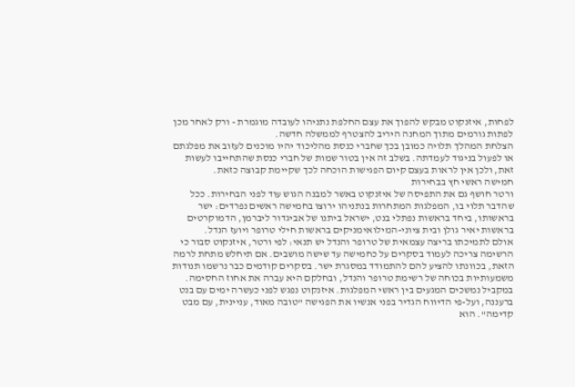לפחות, איזנקוט מבקש להפוך את עצם החלפת נתניהו לעובדה מוגמרת - ורק לאחר מכן לפתות גורמים מתוך המחנה היריב להצטרף לממשלה חדשה.
הצלחת המהלך תלויה כמובן בכך שחברי כנסת מהליכוד יהיו מוכנים לעזוב את מפלגתם או לפעול בניגוד לעמדתה. בשלב זה אין בטור שמות של חברי כנסת שהתחייבו לעשות זאת, ולכן אין לראות בעצם קיום הפגישות הוכחה לכך שקיימת קבוצה כזאת.
חמישה ראשי חץ בבחירות
ורטר חושף גם את התפיסה של איזנקוט באשר למבנה הגוש עוד לפני הבחירות. ככל שהדבר תלוי בו, המפלגות המתחרות בנתניהו ירוצו בחמישה ראשים נפרדים: ישר בראשותו, ביחד בראשות נפתלי בנט, ישראל ביתנו של אביגדור ליברמן, הדמוקרטים בראשות יאיר גולן ובית ציוני-המילואימניקים בראשות חילי טרופר ויועז הנדל.
אולם לתמיכתו בריצה עצמאית של טרופר והנדל יש תנאי: לפי ורטר, איזנקוט סבור כי הרשימה צריכה לעמוד בסקרים על כחמישה עד שישה מושבים. אם תיחלש מתחת לרמה הזאת, בכוונתו להציע להם להתמודד במסגרת ישר. בסקרים קודמים כבר נרשמו תנודות משמעותיות בכוחה של רשימת טרופר והנדל, ובחלקם היא עברה את אחוז החסימה.
במקביל נמשכים המגעים בין ראשי המפלגות. איזנקוט נפגש לפני כעשרה ימים עם בנט ברעננה, ועל-פי הדיווח הגדיר בפני אנשיו את הפגישה "טובה מאוד, עניינית, עם מבט קדימה". הוא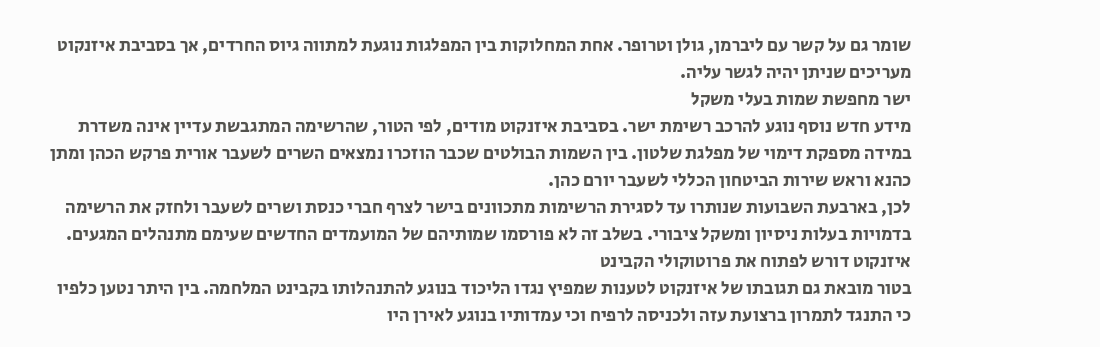שומר גם על קשר עם ליברמן, גולן וטרופר. אחת המחלוקות בין המפלגות נוגעת למתווה גיוס החרדים, אך בסביבת איזנקוט מעריכים שניתן יהיה לגשר עליה.
ישר מחפשת שמות בעלי משקל
מידע חדש נוסף נוגע להרכב רשימת ישר. בסביבת איזנקוט מודים, לפי הטור, שהרשימה המתגבשת עדיין אינה משדרת במידה מספקת דימוי של מפלגת שלטון. בין השמות הבולטים שכבר הוזכרו נמצאים השרים לשעבר אורית פרקש הכהן ומתן כהנא וראש שירות הביטחון הכללי לשעבר יורם כהן.
לכן, בארבעת השבועות שנותרו עד לסגירת הרשימות מתכוונים בישר לצרף חברי כנסת ושרים לשעבר ולחזק את הרשימה בדמויות בעלות ניסיון ומשקל ציבורי. בשלב זה לא פורסמו שמותיהם של המועמדים החדשים שעימם מתנהלים המגעים.
איזנקוט דורש לפתוח את פרוטוקולי הקבינט
בטור מובאת גם תגובתו של איזנקוט לטענות שמפיץ נגדו הליכוד בנוגע להתנהלותו בקבינט המלחמה. בין היתר נטען כלפיו כי התנגד לתמרון ברצועת עזה ולכניסה לרפיח וכי עמדותיו בנוגע לאירן היו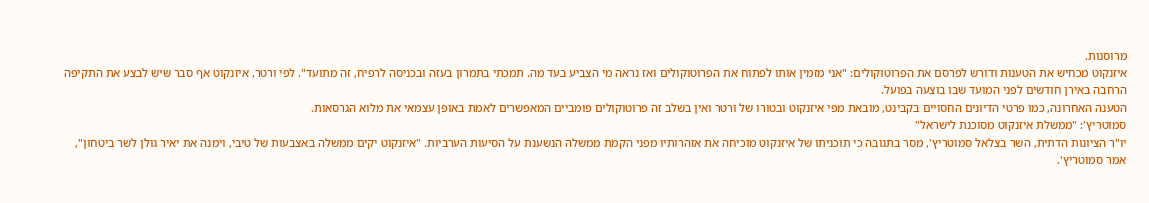מרוסנות.
איזנקוט מכחיש את הטענות ודורש לפרסם את הפרוטוקולים: "אני מזמין אותו לפתוח את הפרוטוקולים ואז נראה מי הצביע בעד מה. תמכתי בתמרון בעזה ובכניסה לרפיח, זה מתועד". לפי ורטר, איזנקוט אף סבר שיש לבצע את התקיפה הרחבה באירן חודשים לפני המועד שבו בוצעה בפועל.
הטענה האחרונה, כמו פרטי הדיונים החסויים בקבינט, מובאת מפי איזנקוט ובטורו של ורטר ואין בשלב זה פרוטוקולים פומביים המאפשרים לאמת באופן עצמאי את מלוא הגרסאות.
סמוטריץ': "ממשלת איזנקוט מסוכנת לישראל"
יו"ר הציונות הדתית, השר בצלאל סמוטריץ', מסר בתגובה כי תוכניתו של איזנקוט מוכיחה את אזהרותיו מפני הקמת ממשלה הנשענת על הסיעות הערביות. "איזנקוט יקים ממשלה באצבעות של טיבי, וימנה את יאיר גולן לשר ביטחון", אמר סמוטריץ'.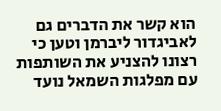הוא קשר את הדברים גם לאביגדור ליברמן וטען כי רצונו להצניע את השותפות עם מפלגות השמאל נועד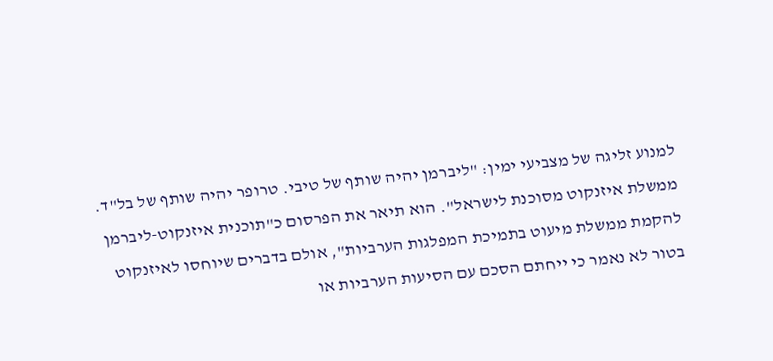למנוע זליגה של מצביעי ימין: "ליברמן יהיה שותף של טיבי. טרופר יהיה שותף של בל"ד. ממשלת איזנקוט מסוכנת לישראל". הוא תיאר את הפרסום כ"תוכנית איזנקוט-ליברמן להקמת ממשלת מיעוט בתמיכת המפלגות הערביות", אולם בדברים שיוחסו לאיזנקוט בטור לא נאמר כי ייחתם הסכם עם הסיעות הערביות או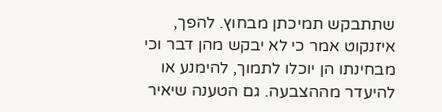שתתבקש תמיכתן מבחוץ. להפך, איזנקוט אמר כי לא יבקש מהן דבר וכי מבחינתו הן יוכלו לתמוך, להימנע או להיעדר מההצבעה. גם הטענה שיאיר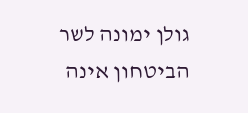גולן ימונה לשר הביטחון אינה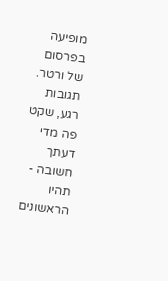מופיעה בפרסום של ורטר.
תגובות
רגע, שקט פה מדי
דעתך חשובה - תהיו הראשונים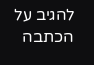להגיב על הכתבה